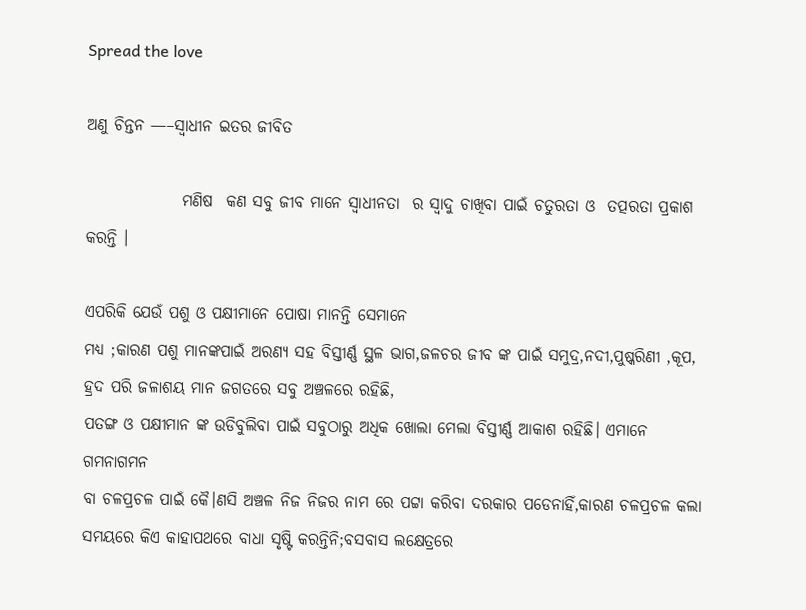Spread the love

ଅଣୁ ଚିନ୍ତନ —–ସ୍ଵାଧୀନ ଇତର ଜୀବିତ

               ମଣିଷ  କଣ ସବୁ ଜୀବ ମାନେ ସ୍ଵାଧୀନତା  ର ସ୍ଵାଦୁ ଚାଖିବା ପାଇଁ ଚତୁରତା ଓ  ତତ୍ପରତା ପ୍ରକାଶ କରନ୍ତି ।

ଏପରିକି ଯେଉଁ ପଶୁ ଓ ପକ୍ଷୀମାନେ ପୋଷା ମାନନ୍ତି ସେମାନେ
ମଧ୍ୟ ;କାରଣ ପଶୁ ମାନଙ୍କପାଇଁ ଅରଣ୍ୟ ସହ ବିସ୍ତୀର୍ଣ୍ଣ ସ୍ଥଳ ଭାଗ,ଜଳଚର ଜୀବ ଙ୍କ ପାଇଁ ସମୁଦ୍ର,ନଦୀ,ପୁଷ୍କରିଣୀ ,କୂପ,
ହ୍ରଦ ପରି ଜଳାଶୟ ମାନ ଜଗତରେ ସବୁ ଅଞ୍ଚଳରେ ରହିଛି,
ପତଙ୍ଗ ଓ ପକ୍ଷୀମାନ ଙ୍କ ଉଡିବୁଲିବା ପାଇଁ ସବୁଠାରୁ ଅଧିକ ଖୋଲା ମେଲା ବିସ୍ତୀର୍ଣ୍ଣ ଆକାଶ ରହିଛି। ଏମାନେ ଗମନାଗମନ
ବା ଚଳପ୍ରଚଳ ପାଇଁ କୈ।ଣସି ଅଞ୍ଚଳ ନିଜ ନିଜର ନାମ ରେ ପଟ୍ଟା କରିବା ଦରକାର ପଡେନାହିଁ,କାରଣ ଚଳପ୍ରଚଳ କଲା
ସମୟରେ କିଏ କାହାପଥରେ ବାଧା ସୃଷ୍ଟି କରନ୍ତିନି;ବସବାସ ଲକ୍ଷେତ୍ରରେ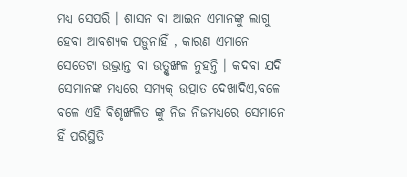ମଧ୍ଯ‌ ସେପରି । ଶାସନ ବା ଆଇନ ଏମାନଙ୍କୁ ଲାଗୁ ହେବା ଆବଶ୍ୟକ ପଡ଼ୁନାହିଁ , କାରଣ ଏମାନେ‌ ସେତେଟା ଉଦ୍ଭ୍ରାନ୍ତ ବା ଉତ୍ଶୃଙ୍ଖଳ ନୁହନ୍ତି । କଦବା ଯଦି ସେମାନଙ୍କ ମଧ୍ଯରେ ସମ୍ୟକ୍ ଉତ୍ପାତ ଦେଖାଦିଏ,ବଳେ ବଳେ ଏହି ଵିଶୃଙ୍ଖଳିତ ଙ୍କୁ ନିଜ ନିଜମଧ୍ୟରେ ସେମାନେ ହିଁ ପରିସ୍ଥିତି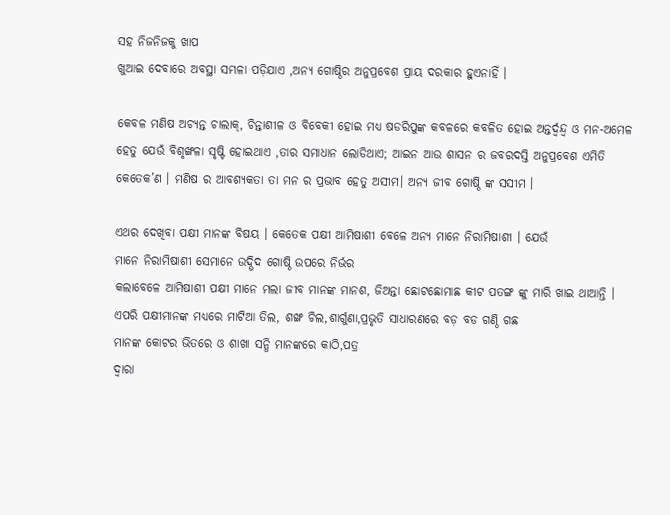ସହ ନିଜନିଜକୁ ଖାପ
ଖୁଆଇ ଦେବାରେ ଅବସ୍ଥା ସମ୍ଭଳା ପଡ଼ିଯାଏ ,ଅନ୍ଯ ଗୋଷ୍ଠିର ଅନୁପ୍ରବେଶ ପ୍ରାୟ ଦରକାର ହୁଏନାହିଁ ।

କେବଳ ମଣିଷ ଅଚ୍ଯନ୍ତ ଚାଲାକ୍, ଚିନ୍ତାଶୀଳ ଓ ବିବେକୀ ହୋଇ ମଧ୍ଯ ଷଡରିପୁଙ୍କ କବଳରେ କବଳିତ ହୋଇ ଅନ୍ତର୍ଦ୍ଵନ୍ଦ୍ଵ ଓ ମନ-ଅମେଳ ହେତୁ ଯେଉଁ ବିଶୃଙ୍ଖଳା ସୃଷ୍ଟି ହୋଇଥାଏ ,ତାର ସମାଧାନ ଲୋଡିଥାଏ; ଆଇନ ଆଉ ଶାସନ ର ଜବରଦସ୍ତି ଅନୁପ୍ରବେଶ ଏମିତି କେତେକ’ଣ । ମଣିଷ ର ଆବଶ୍ୟକତା ତା ମନ ର ପ୍ରଭାବ ହେତୁ ଅସୀମ। ଅନ୍ଯ ଜୀବ ଗୋଷ୍ଠି ଙ୍କ ସସୀମ ।

ଏଥର ଦେଖିବା ପକ୍ଷୀ ମାନଙ୍କ ବିଷୟ । କେତେକ ପକ୍ଷୀ ଆମିଷାଶୀ ବେଳେ ଅନ୍ୟ ମାନେ ନିରାମିଷାଶୀ । ଯେଉଁ
ମାନେ ନିରାମିଷାଶୀ ସେମାନେ ଉଦ୍ଭିଦ ଗୋଷ୍ଠି ଉପରେ ନିର୍ଭର
କଲାବେଳେ ଆମିଷାଶୀ ପକ୍ଷୀ ମାନେ ମଲା ଜୀବ ମାନଙ୍କ ମାନଶ, ଜିଅନ୍ତା ଛୋଟଛୋମାଛ କୀଟ ପତଙ୍ଗ ଙ୍କୁ ମାରି ଖାଇ ଥାଆନ୍ତି । ଏପରି ପକ୍ଷୀମାନଙ୍କ ମଧ୍ୟରେ ମାଟିଆ ତିଲ, ଶଙ୍ଖ ଚିଲ,ଶାର୍ଗୁଣା,ପ୍ରଭୃତି ସାଧାରଣରେ ବଡ଼ ବଡ ଗଣ୍ଠି ଗଛ
ମାନଙ୍କ କୋଟର ଭିତରେ ଓ ଶାଖା ସନ୍ଧି ମାନଙ୍କରେ କାଠି,ପତ୍ର
ଦ୍ଵାରା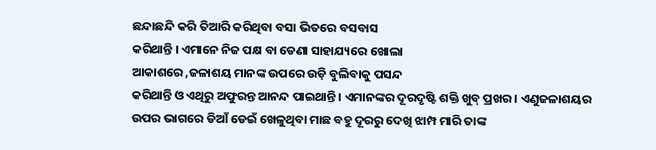ଛନ୍ଦାଛନ୍ଦି କରି ତିଆରି କରିଥିବା ବସା ଭିତରେ ବସବାସ
କରିଥାନ୍ତି । ଏମାନେ ନିଜ ପକ୍ଷ ବା ଡେଣା ସାହାଯ୍ୟରେ ଖୋଲା
ଆକାଶରେ ,ଜଳାଶୟ ମାନଙ୍କ ଉପରେ ଉଡ଼ି ବୁଲିବାକୁ ପସନ୍ଦ
କରିଥାନ୍ତି ଓ ଏଥିରୁ ଅଫୁରନ୍ତ ଆନନ୍ଦ ପାଇଥାନ୍ତି । ଏମାନଙ୍କର ଦୂରଦୃଷ୍ଟି ଶକ୍ତି ଖୁବ୍ ପ୍ରଖର । ଏଣୁଜଳାଶୟର ଉପର ଭାଗରେ ଡିଆଁ ଡେଇଁ ଖେଳୁଥିବା ମାଛ ବହୁ ଦୂରରୁ ଦେଖି ଝାମ୍ପ ମାରି ତାଙ୍କ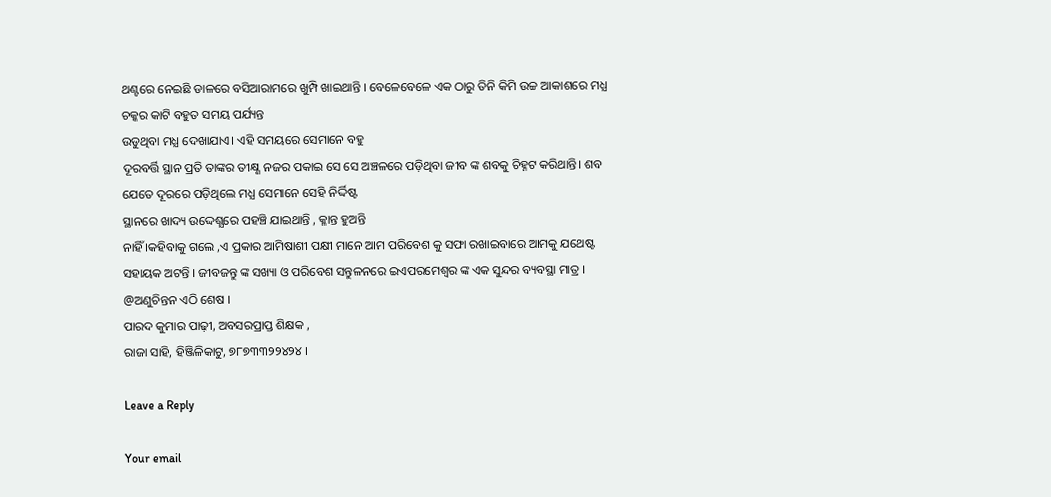ଥଣ୍ଟ‌ରେ ନେଇଛି ଡାଳରେ ବସିଆରାମରେ ଖୁମ୍ପି ଖାଇଥାନ୍ତି । ବେଳେବେଳେ ଏକ ଠାରୁ ତିନି କିମି ଉଚ୍ଚ ଆକାଶରେ ମଧ୍ଯ ଚକ୍କର କାଟି ବହୁତ ସମୟ ପର୍ଯ୍ୟନ୍ତ
ଉଡୁଥିବା ମଧ୍ଯ ଦେଖାଯାଏ। ଏହି ସମୟରେ ସେମାନେ ବହୁ
ଦୂରବର୍ତ୍ତି ସ୍ଥାନ ପ୍ରତି ତାଙ୍କର ତୀକ୍ଷ୍ଣ ନଜର ପକାଇ ସେ ସେ ଅଞ୍ଚଳରେ ପଡ଼ିଥିବା ଜୀବ ଙ୍କ ଶବକୁ ଚିହ୍ନଟ କରିଥାନ୍ତି। ଶବ
ଯେତେ ଦୂରରେ ପଡ଼ିଥିଲେ ମଧ୍ଯ ସେମାନେ ସେହି ନିର୍ଦ୍ଦିଷ୍ଟ
ସ୍ଥାନରେ ଖାଦ୍ୟ ଉଦ୍ଦେଶ୍ଯରେ ପହଞ୍ଚି ଯାଇଥାନ୍ତି , କ୍ଳାନ୍ତ ହୁଅନ୍ତି
ନାହିଁ ।କହିବାକୁ ଗଲେ ,ଏ ପ୍ରକାର ଆମିଷାଶୀ ପକ୍ଷୀ ମାନେ ଆମ ପରିବେଶ କୁ ସଫା ରଖାଇବାରେ ଆମକୁ ଯଥେଷ୍ଟ
ସହାୟକ ଅଟନ୍ତି । ଜୀବଜନ୍ତୁ ଙ୍କ ସଖ୍ୟା ଓ ପରିବେଶ ସନ୍ତୁଳନରେ ଇଏପରମେଶ୍ଵର ଙ୍କ ଏକ ସୁନ୍ଦର ବ୍ୟବସ୍ଥା ମାତ୍ର ।
@ଅଣୁଚିନ୍ତନ ଏଠି ଶେଷ ।
ପାରଦ କୁମାର ପାଢ଼ୀ, ଅବସରପ୍ରାପ୍ତ ଶିକ୍ଷକ ,
ରାଜା ସାହି, ହିଞ୍ଜିଳିକାଟୁ, ୭୮୭୩୩୨୨୪୨୪ ।

Leave a Reply

Your email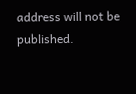address will not be published.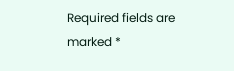Required fields are marked *